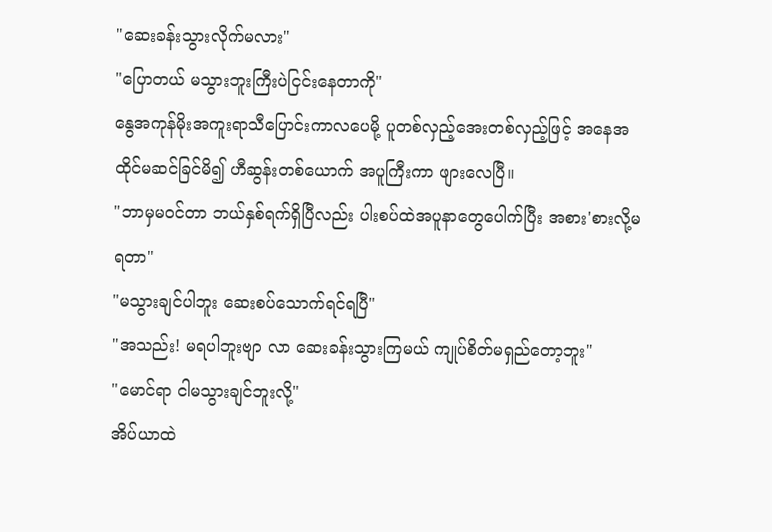"ဆေးခန်းသွားလိုက်မလား"
"ပြောတယ် မသွားဘူးကြီးပဲငြင်းနေတာကို"
နွေအကုန်မိုးအကူးရာသီပြောင်းကာလပေမို့ ပူတစ်လှည့်အေးတစ်လှည့်ဖြင့် အနေအထိုင်မဆင်ခြင်မိ၍ ဟီဆွန်းတစ်ယောက် အပူကြီးကာ ဖျားလေပြီ။
"ဘာမှမဝင်တာ ဘယ်နှစ်ရက်ရှိပြီလည်း ပါးစပ်ထဲအပူနာတွေပေါက်ပြီး အစား'စားလို့မရတာ"
"မသွားချင်ပါဘူး ဆေးစပ်သောက်ရင်ရပြီ"
"အသည်း! မရပါဘူးဗျာ လာ ဆေးခန်းသွားကြမယ် ကျုပ်စိတ်မရှည်တော့ဘူး"
"မောင်ရာ ငါမသွားချင်ဘူးလို့"
အိပ်ယာထဲ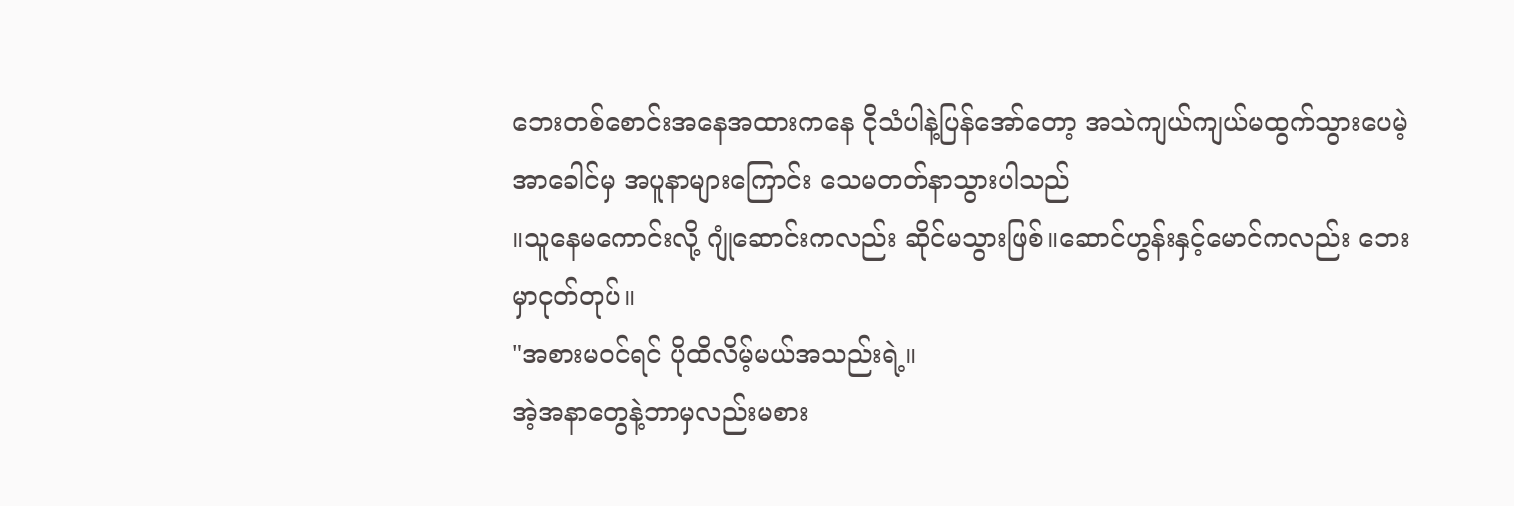ဘေးတစ်စောင်းအနေအထားကနေ ငိုသံပါနဲ့ပြန်အော်တော့ အသဲကျယ်ကျယ်မထွက်သွားပေမဲ့ အာခေါင်မှ အပူနာများကြောင်း သေမတတ်နာသွားပါသည်
။သူနေမကောင်းလို့ ဂျုံဆောင်းကလည်း ဆိုင်မသွားဖြစ်။ဆောင်ဟွန်းနှင့်မောင်ကလည်း ဘေးမှာငုတ်တုပ်။
"အစားမဝင်ရင် ပိုထိလိမ့်မယ်အသည်းရဲ့။
အဲ့အနာတွေနဲ့ဘာမှလည်းမစား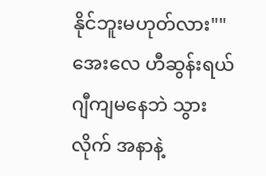နိုင်ဘူးမဟုတ်လား""အေးလေ ဟီဆွန်းရယ် ဂျီကျမနေဘဲ သွားလိုက် အနာနဲ့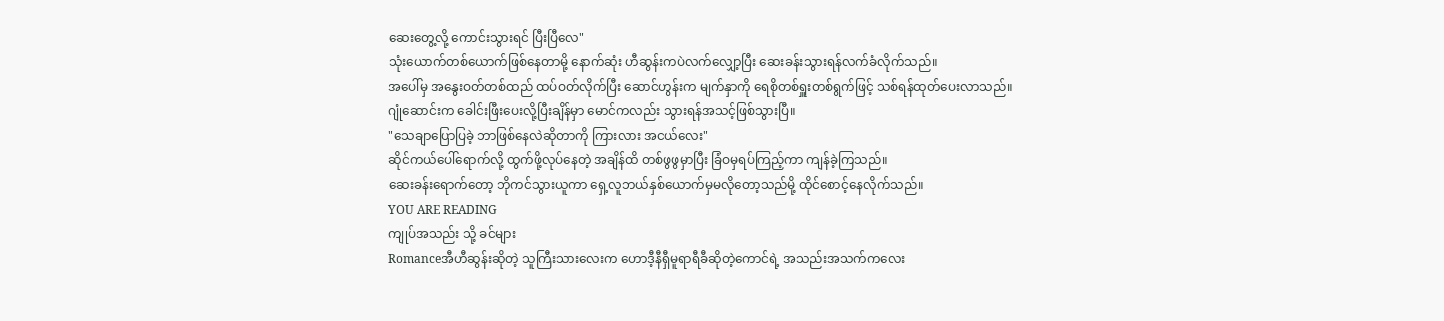ဆေးတွေ့လို့ ကောင်းသွားရင် ပြီးပြီလေ"
သုံးယောက်တစ်ယောက်ဖြစ်နေတာမို့ နောက်ဆုံး ဟီဆွန်းကပဲလက်လျှော့ပြီး ဆေးခန်းသွားရန်လက်ခံလိုက်သည်။
အပေါ်မှ အနွေးဝတ်တစ်ထည် ထပ်ဝတ်လိုက်ပြီး ဆောင်ဟွန်းက မျက်နှာကို ရေစိုတစ်ရှူးတစ်ရွက်ဖြင့် သစ်ရန်ထုတ်ပေးလာသည်။
ဂျုံဆောင်းက ခေါင်းဖြီးပေးလို့ပြီးချိန်မှာ မောင်ကလည်း သွားရန်အသင့်ဖြစ်သွားပြီ။
"သေချာပြောပြခဲ့ ဘာဖြစ်နေလဲဆိုတာကို ကြားလား အငယ်လေး"
ဆိုင်ကယ်ပေါ်ရောက်လို့ ထွက်ဖို့လုပ်နေတဲ့ အချိန်ထိ တစ်ဖွဖွမှာပြီး ခြံဝမှရပ်ကြည့်ကာ ကျန်ခဲ့ကြသည်။
ဆေးခန်းရောက်တော့ ဘိုကင်သွားယူကာ ရှေ့လူဘယ်နှစ်ယောက်မှမလိုတော့သည်မို့ ထိုင်စောင့်နေလိုက်သည်။
YOU ARE READING
ကျုပ်အသည်း သို့ ခင်များ
Romanceအီဟီဆွန်းဆိုတဲ့ သူကြီးသားလေးက ဟောဒီ့နီရှီမူရာရီခီဆိုတဲ့ကောင်ရဲ့ အသည်းအသက်ကလေး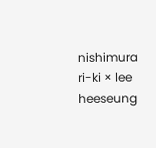nishimura ri-ki × lee heeseung